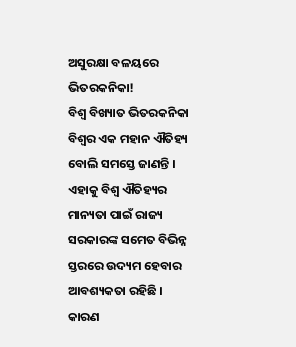ଅସୁରକ୍ଷା ବଳୟରେ ଭିତରକନିକା!
ବିଶ୍ୱ ବିଖ୍ୟାତ ଭିତରକନିକା ବିଶ୍ୱର ଏକ ମହାନ ଐତିହ୍ୟ ବୋଲି ସମସ୍ତେ ଜାଣନ୍ତି । ଏହାକୁ ବିଶ୍ୱ ଐତିହ୍ୟର ମାନ୍ୟତା ପାଇଁ ରାଜ୍ୟ ସରକାରଙ୍କ ସମେତ ବିଭିନ୍ନ ସ୍ତରରେ ଉଦ୍ୟମ ହେବାର ଆବଶ୍ୟକତା ରହିଛି । କାରଣ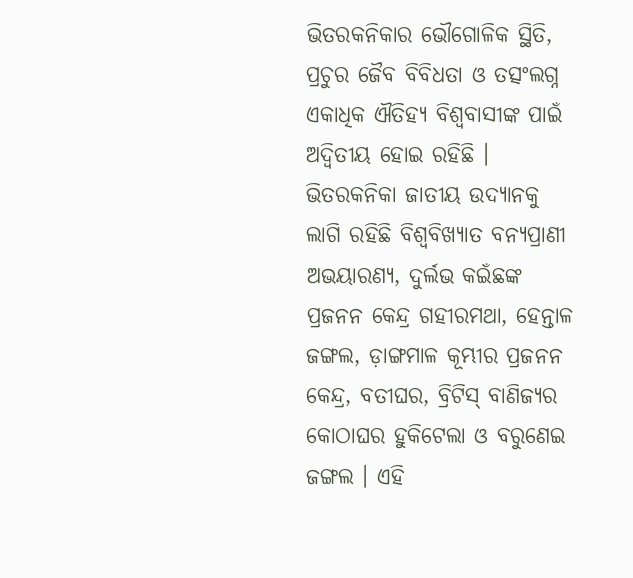ଭିତରକନିକାର ଭୌଗୋଳିକ ସ୍ଥିତି, ପ୍ରଚୁର ଜୈବ ବିବିଧତା ଓ ତତ୍ସଂଲଗ୍ନ ଏକାଧିକ ଐତିହ୍ୟ ବିଶ୍ୱବାସୀଙ୍କ ପାଇଁ ଅଦ୍ୱିତୀୟ ହୋଇ ରହିଛି । ଭିତରକନିକା ଜାତୀୟ ଉଦ୍ୟାନକୁ ଲାଗି ରହିଛି ବିଶ୍ୱବିଖ୍ୟାତ ବନ୍ୟପ୍ରାଣୀ ଅଭୟାରଣ୍ୟ, ଦୁର୍ଲଭ କଇଁଛଙ୍କ ପ୍ରଜନନ କେନ୍ଦ୍ର ଗହୀରମଥା, ହେନ୍ତାଳ ଜଙ୍ଗଲ, ଡ଼ାଙ୍ଗମାଳ କୂମ୍ଭୀର ପ୍ରଜନନ କେନ୍ଦ୍ର, ବତୀଘର, ବ୍ରିଟିସ୍ ବାଣିଜ୍ୟର କୋଠାଘର ହୁକିଟେଲା ଓ ବରୁଣେଇ ଜଙ୍ଗଲ । ଏହି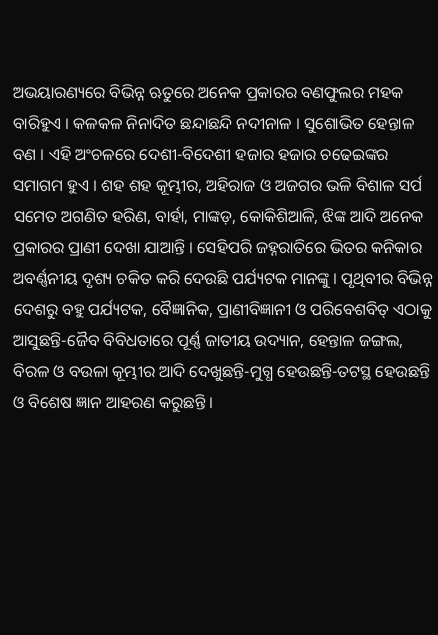ଅଭୟାରଣ୍ୟରେ ବିଭିନ୍ନ ଋତୁରେ ଅନେକ ପ୍ରକାରର ବଣଫୁଲର ମହକ ବାରିହୁଏ । କଳକଳ ନିନାଦିତ ଛନ୍ଦାଛନ୍ଦି ନଦୀନାଳ । ସୁଶୋଭିତ ହେନ୍ତାଳ ବଣ । ଏହି ଅଂଚଳରେ ଦେଶୀ-ବିଦେଶୀ ହଜାର ହଜାର ଚଢେଇଙ୍କର ସମାଗମ ହୁଏ । ଶହ ଶହ କୂମ୍ଭୀର, ଅହିରାଜ ଓ ଅଜଗର ଭଳି ବିଶାଳ ସର୍ପ ସମେତ ଅଗଣିତ ହରିଣ, ବାର୍ହା, ମାଙ୍କଡ଼, କୋକିଶିଆଳି, ଝିଙ୍କ ଆଦି ଅନେକ ପ୍ରକାରର ପ୍ରାଣୀ ଦେଖା ଯାଆନ୍ତି । ସେହିପରି ଜହ୍ନରାତିରେ ଭିତର କନିକାର ଅବର୍ଣ୍ଣନୀୟ ଦୃଶ୍ୟ ଚକିତ କରି ଦେଉଛି ପର୍ଯ୍ୟଟକ ମାନଙ୍କୁ । ପୃଥିବୀର ବିଭିନ୍ନ ଦେଶରୁ ବହୁ ପର୍ଯ୍ୟଟକ, ବୈଜ୍ଞାନିକ, ପ୍ରାଣୀବିଜ୍ଞାନୀ ଓ ପରିବେଶବିତ୍ ଏଠାକୁ ଆସୁଛନ୍ତି-ଜୈବ ବିବିଧତାରେ ପୂର୍ଣ୍ଣ ଜାତୀୟ ଉଦ୍ୟାନ, ହେନ୍ତାଳ ଜଙ୍ଗଲ, ବିରଳ ଓ ବଉଳା କୂମ୍ଭୀର ଆଦି ଦେଖୁଛନ୍ତି-ମୁଗ୍ଧ ହେଉଛନ୍ତି-ତଟସ୍ଥ ହେଉଛନ୍ତି ଓ ବିଶେଷ ଜ୍ଞାନ ଆହରଣ କରୁଛନ୍ତି ।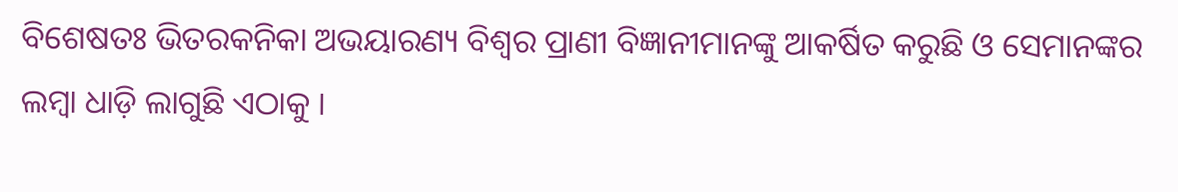ବିଶେଷତଃ ଭିତରକନିକା ଅଭୟାରଣ୍ୟ ବିଶ୍ୱର ପ୍ରାଣୀ ବିଜ୍ଞାନୀମାନଙ୍କୁ ଆକର୍ଷିତ କରୁଛି ଓ ସେମାନଙ୍କର ଲମ୍ବା ଧାଡ଼ି ଲାଗୁଛି ଏଠାକୁ ।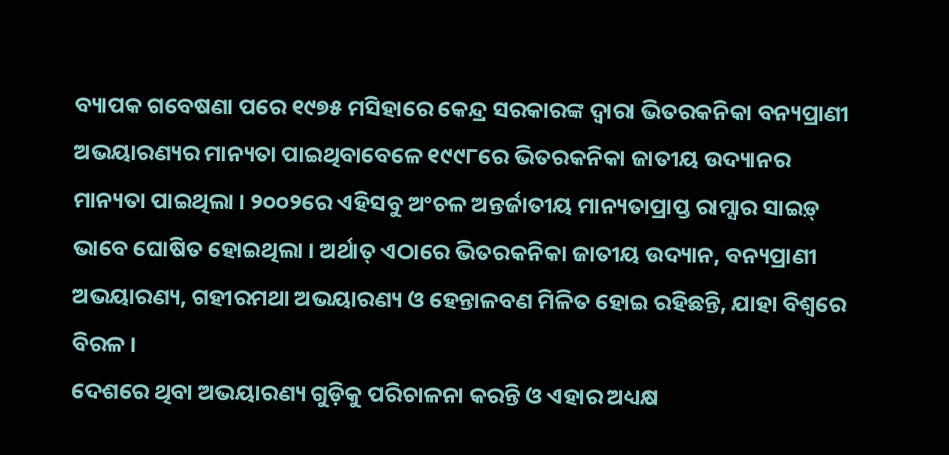ବ୍ୟାପକ ଗବେଷଣା ପରେ ୧୯୭୫ ମସିହାରେ କେନ୍ଦ୍ର ସରକାରଙ୍କ ଦ୍ୱାରା ଭିତରକନିକା ବନ୍ୟପ୍ରାଣୀ ଅଭୟାରଣ୍ୟର ମାନ୍ୟତା ପାଇଥିବାବେଳେ ୧୯୯୮ରେ ଭିତରକନିକା ଜାତୀୟ ଉଦ୍ୟାନର ମାନ୍ୟତା ପାଇଥିଲା । ୨୦୦୨ରେ ଏହିସବୁ ଅଂଚଳ ଅନ୍ତର୍ଜାତୀୟ ମାନ୍ୟତାପ୍ରାପ୍ତ ରାମ୍ସାର ସାଇଡ଼୍ ଭାବେ ଘୋଷିତ ହୋଇଥିଲା । ଅର୍ଥାତ୍ ଏଠାରେ ଭିତରକନିକା ଜାତୀୟ ଉଦ୍ୟାନ, ବନ୍ୟପ୍ରାଣୀ ଅଭୟାରଣ୍ୟ, ଗହୀରମଥା ଅଭୟାରଣ୍ୟ ଓ ହେନ୍ତାଳବଣ ମିଳିତ ହୋଇ ରହିଛନ୍ତି, ଯାହା ବିଶ୍ୱରେ ବିରଳ ।
ଦେଶରେ ଥିବା ଅଭୟାରଣ୍ୟ ଗୁଡ଼ିକୁ ପରିଚାଳନା କରନ୍ତି ଓ ଏହାର ଅଧ୍ୟକ୍ଷ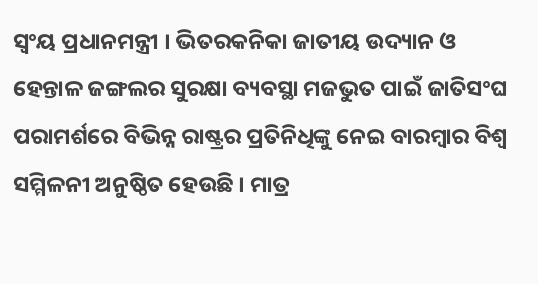ସ୍ୱଂୟ ପ୍ରଧାନମନ୍ତ୍ରୀ । ଭିତରକନିକା ଜାତୀୟ ଉଦ୍ୟାନ ଓ ହେନ୍ତାଳ ଜଙ୍ଗଲର ସୁରକ୍ଷା ବ୍ୟବସ୍ଥା ମଜଭୁତ ପାଇଁ ଜାତିସଂଘ ପରାମର୍ଶରେ ବିଭିନ୍ନ ରାଷ୍ଟ୍ରର ପ୍ରତିନିଧିଙ୍କୁ ନେଇ ବାରମ୍ବାର ବିଶ୍ୱ ସମ୍ମିଳନୀ ଅନୁଷ୍ଠିତ ହେଉଛି । ମାତ୍ର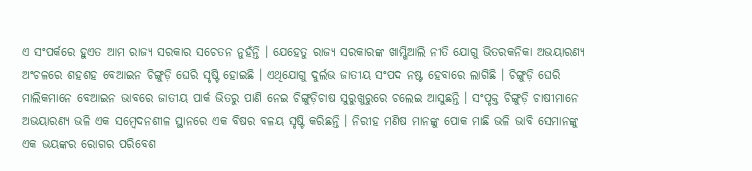ଏ ସଂପର୍କରେ ହୁଏତ ଆମ ରାଜ୍ୟ ସରକାର ସଚେତନ ନୁହଁନ୍ତି । ଯେହେତୁ ରାଜ୍ୟ ସରକାରଙ୍କ ଖାମ୍ଖିଆଲି ନୀତି ଯୋଗୁ ଭିତରକନିକା ଅଭୟାରଣ୍ୟ ଅଂଚଳରେ ଶହଶହ ବେଆଇନ ଚିଙ୍ଗୁଡ଼ି ଘେରି ସୃଷ୍ଟି ହୋଇଛି । ଏଥିଯୋଗୁ ଦୁର୍ଲଭ ଜାତୀୟ ସଂପଦ ନଷ୍ଟ ହେବାରେ ଲାଗିଛି । ଚିଙ୍ଗୁଡ଼ି ଘେରି ମାଲିକମାନେ ବେଆଇନ ଭାବରେ ଜାତୀୟ ପାର୍କ ଭିତରୁ ପାଣି ନେଇ ଚିଙ୍ଗୁଡ଼ିଚାଷ ସୁରୁଖୁରୁରେ ଚଲେଇ ଆସୁଛନ୍ତି । ସଂପୃକ୍ତ ଚିଙ୍ଗୁଡ଼ି ଚାଷୀମାନେ ଅଭୟାରଣ୍ୟ ଭଳି ଏକ ସମ୍ବେଦନଶୀଳ ସ୍ଥାନରେ ଏକ ବିଷର ବଳୟ ସୃଷ୍ଟି କରିଛନ୍ତି । ନିରୀହ ମଣିଷ ମାନଙ୍କୁ ପୋକ ମାଛି ଭଳି ଭାବି ସେମାନଙ୍କୁ ଏକ ଭୟଙ୍କର ରୋଗର ପରିବେଶ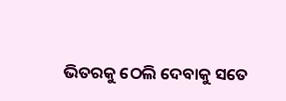ଭିତରକୁ ଠେଲି ଦେବାକୁ ସତେ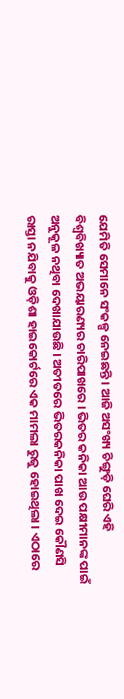ଯେମିତି ସେମାନେ ସଂକଳ୍ପ ନେଇଛନ୍ତି । ଆଜି ଅସଂଖ୍ୟ ଚିଙ୍ଗୁଡ଼ି ଘେରି ଏହି ବିଶ୍ୱବିଖ୍ୟାତ ଅଭୟାରଣ୍ୟର ଚାରିପାଖରେ । ଭିତର କନିକା ଆଉ ପକ୍ଷୀମାନଙ୍କ ପାଇଁ ଅନୁକୂଳ ନଥିବା ଦେଖାଯାଉଛି । ଅତୀତରେ ଭିତରକନିକା ପାଖ ଦେଇ କୌଣସି ରାସ୍ତା ନଯିବାକୁ ଓଡ଼ିଶା ହାଇକୋର୍ଟରେ ଏକ ମାମଲା ରୁଜୁ ହୋଇଥିଲା । ଏଠାରେ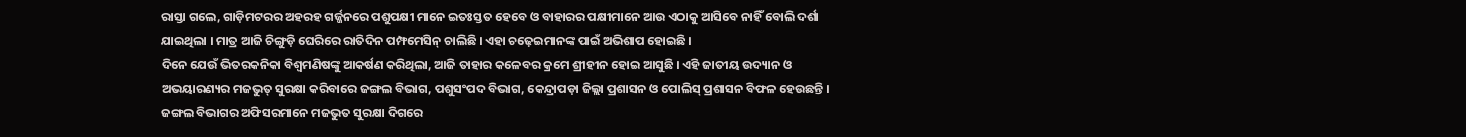ରାସ୍ତା ଗଲେ, ଗାଡ଼ିମଟରର ଅହରହ ଗର୍ଜ୍ଜନରେ ପଶୁପକ୍ଷୀ ମାନେ ଇତଃସ୍ତତ ହେବେ ଓ ବାହାରର ପକ୍ଷୀମାନେ ଆଉ ଏଠାକୁ ଆସିବେ ନାହିଁ ବୋଲି ଦର୍ଶା ଯାଇଥିଲା । ମାତ୍ର ଆଜି ଚିଙ୍ଗୁଡ଼ି ଘେରିରେ ରାତିଦିନ ପମ୍ଫମେସିନ୍ ଚାଲିଛି । ଏହା ଚଢ଼େଇମାନଙ୍କ ପାଇଁ ଅଭିଶାପ ହୋଇଛି ।
ଦିନେ ଯେଉଁ ଭିତରକନିକା ବିଶ୍ୱମଣିଷଙ୍କୁ ଆକର୍ଷଣ କରିଥିଲା, ଆଜି ତାହାର କଳେବର କ୍ରମେ ଶ୍ରୀହୀନ ହୋଇ ଆସୁଛି । ଏହି ଜାତୀୟ ଉଦ୍ୟାନ ଓ ଅଭୟାରଣ୍ୟର ମଜଭୁତ୍ ସୁରକ୍ଷା କରିବାରେ ଜଙ୍ଗଲ ବିଭାଗ, ପଶୁସଂପଦ ବିଭାଗ, କେନ୍ଦ୍ରାପଡ଼ା ଜିଲ୍ଲା ପ୍ରଶାସନ ଓ ପୋଲିସ୍ ପ୍ରଶାସନ ବିଫଳ ହେଉଛନ୍ତି । ଜଙ୍ଗଲ ବିଭାଗର ଅଫିସରମାନେ ମଜଭୁତ ସୁରକ୍ଷା ଦିଗରେ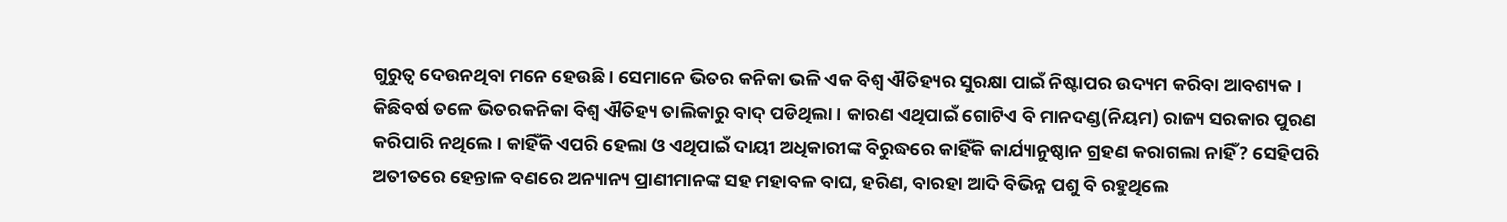ଗୁରୁତ୍ୱ ଦେଉନଥିବା ମନେ ହେଉଛି । ସେମାନେ ଭିତର କନିକା ଭଳି ଏକ ବିଶ୍ୱ ଐତିହ୍ୟର ସୁରକ୍ଷା ପାଇଁ ନିଷ୍ଟାପର ଉଦ୍ୟମ କରିବା ଆବଶ୍ୟକ । କିଛିବର୍ଷ ତଳେ ଭିତରକନିକା ବିଶ୍ୱ ଐତିହ୍ୟ ତାଲିକାରୁ ବାଦ୍ ପଡିଥିଲା । କାରଣ ଏଥିପାଇଁ ଗୋଟିଏ ବି ମାନଦଣ୍ଡ(ନିୟମ) ରାଜ୍ୟ ସରକାର ପୁରଣ କରିପାରି ନଥିଲେ । କାହିଁକି ଏପରି ହେଲା ଓ ଏଥିପାଇଁ ଦାୟୀ ଅଧିକାରୀଙ୍କ ବିରୁଦ୍ଧରେ କାହିଁକି କାର୍ଯ୍ୟାନୁଷ୍ଠାନ ଗ୍ରହଣ କରାଗଲା ନାହିଁ? ସେହିପରି ଅତୀତରେ ହେନ୍ତାଳ ବଣରେ ଅନ୍ୟାନ୍ୟ ପ୍ରାଣୀମାନଙ୍କ ସହ ମହାବଳ ବାଘ, ହରିଣ, ବାରହା ଆଦି ବିଭିନ୍ନ ପଶୁ ବି ରହୁଥିଲେ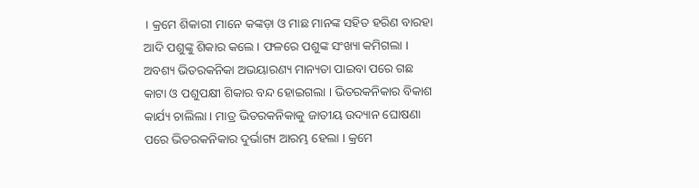। କ୍ରମେ ଶିକାରୀ ମାନେ କଙ୍କଡ଼ା ଓ ମାଛ ମାନଙ୍କ ସହିତ ହରିଣ ବାରହା ଆଦି ପଶୁଙ୍କୁ ଶିକାର କଲେ । ଫଳରେ ପଶୁଙ୍କ ସଂଖ୍ୟା କମିଗଲା । ଅବଶ୍ୟ ଭିତରକନିକା ଅଭୟାରଣ୍ୟ ମାନ୍ୟତା ପାଇବା ପରେ ଗଛ କାଟା ଓ ପଶୁପକ୍ଷୀ ଶିକାର ବନ୍ଦ ହୋଇଗଲା । ଭିତରକନିକାର ବିକାଶ କାର୍ଯ୍ୟ ଚାଲିଲା । ମାତ୍ର ଭିତରକନିକାକୁ ଜାତୀୟ ଉଦ୍ୟାନ ଘୋଷଣା ପରେ ଭିତରକନିକାର ଦୁର୍ଭାଗ୍ୟ ଆରମ୍ଭ ହେଲା । କ୍ରମେ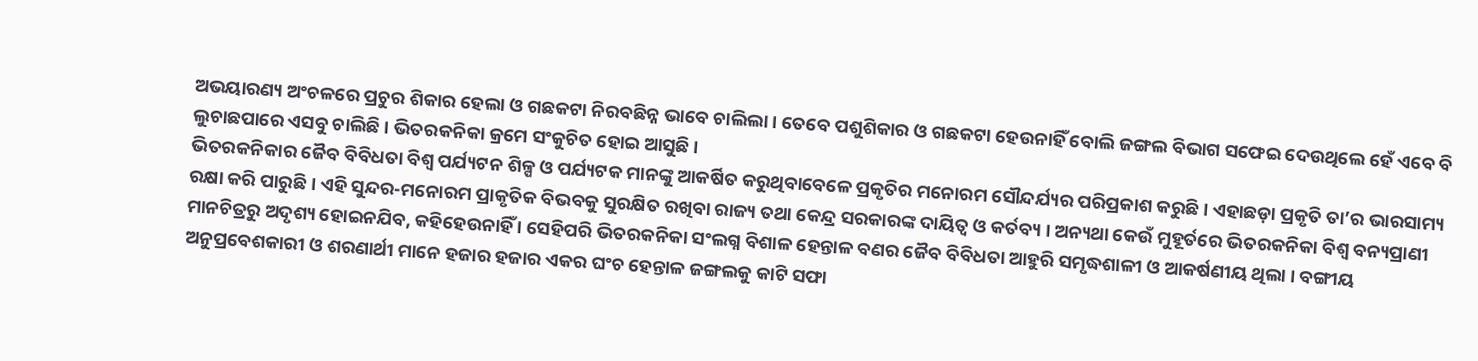ଅଭୟାରଣ୍ୟ ଅଂଚଳରେ ପ୍ରଚୁର ଶିକାର ହେଲା ଓ ଗଛକଟା ନିରବଛିନ୍ନ ଭାବେ ଚାଲିଲା । ତେବେ ପଶୁଶିକାର ଓ ଗଛକଟା ହେଉନାହିଁ ବୋଲି ଜଙ୍ଗଲ ବିଭାଗ ସଫେଇ ଦେଉଥିଲେ ହେଁ ଏବେ ବି ଲୁଚାଛପାରେ ଏସବୁ ଚାଲିଛି । ଭିତରକନିକା କ୍ରମେ ସଂକୁଚିତ ହୋଇ ଆସୁଛି ।
ଭିତରକନିକାର ଜୈବ ବିବିଧତା ବିଶ୍ୱ ପର୍ଯ୍ୟଟନ ଶିଳ୍ପ ଓ ପର୍ଯ୍ୟଟକ ମାନଙ୍କୁ ଆକର୍ଷିତ କରୁଥିବାବେଳେ ପ୍ରକୃତିର ମନୋରମ ସୌନ୍ଦର୍ଯ୍ୟର ପରିପ୍ରକାଶ କରୁଛି । ଏହାଛଡ଼ା ପ୍ରକୃତି ତା’ର ଭାରସାମ୍ୟ ରକ୍ଷା କରି ପାରୁଛି । ଏହି ସୁନ୍ଦର-ମନୋରମ ପ୍ରାକୃତିକ ବିଭବକୁ ସୁରକ୍ଷିତ ରଖିବା ରାଜ୍ୟ ତଥା କେନ୍ଦ୍ର ସରକାରଙ୍କ ଦାୟିତ୍ୱ ଓ କର୍ତବ୍ୟ । ଅନ୍ୟଥା କେଉଁ ମୁହୂର୍ତରେ ଭିତରକନିକା ବିଶ୍ୱ ବନ୍ୟପ୍ରାଣୀ ମାନଚିତ୍ରରୁ ଅଦୃଶ୍ୟ ହୋଇନଯିବ, କହିହେଉନାହିଁ । ସେହିପରି ଭିତରକନିକା ସଂଲଗ୍ନ ବିଶାଳ ହେନ୍ତାଳ ବଣର ଜୈବ ବିବିଧତା ଆହୁରି ସମୃଦ୍ଧଶାଳୀ ଓ ଆକର୍ଷଣୀୟ ଥିଲା । ବଙ୍ଗୀୟ ଅନୁପ୍ରବେଶକାରୀ ଓ ଶରଣାର୍ଥୀ ମାନେ ହଜାର ହଜାର ଏକର ଘଂଚ ହେନ୍ତାଳ ଜଙ୍ଗଲକୁ କାଟି ସଫା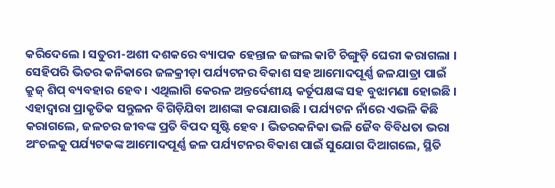କରିଦେଲେ । ସତୁରୀ-ଅଶୀ ଦଶକରେ ବ୍ୟାପକ ହେନ୍ତାଳ ଜଙ୍ଗଲ କାଟି ଚିଙ୍ଗୁଡ଼ି ଘେରୀ କରାଗଲା । ସେହିପରି ଭିତର କନିକାରେ ଜଳକ୍ରୀଡ଼ା ପର୍ଯ୍ୟଟନର ବିକାଶ ସହ ଆମୋଦପୂର୍ଣ୍ଣ ଜଳଯାତ୍ରା ପାଇଁ କ୍ରୁଜ୍ ଶିପ୍ ବ୍ୟବହାର ହେବ । ଏଥିଲାଗି କେରଳ ଅନ୍ତର୍ଦେଶୀୟ କର୍ତୂପକ୍ଷଙ୍କ ସହ ବୁଝାମଣା ହୋଇଛି । ଏହାଦ୍ୱାରା ପ୍ରାକୃତିକ ସନ୍ତୁଳନ ବିଗିଡ଼ିଯିବା ଆଶଙ୍କା କରାଯାଉଛି । ପର୍ଯ୍ୟଟନ ନାଁରେ ଏଭଳି କିଛି କରାଗଲେ, ଜଳଚର ଜୀବଙ୍କ ପ୍ରତି ବିପଦ ସୃଷ୍ଟି ହେବ । ଭିତରକନିକା ଭଳି ଜୈବ ବିବିଧତା ଭରା ଅଂଚଳକୁ ପର୍ଯ୍ୟଟକଙ୍କ ଆମୋଦପୂର୍ଣ୍ଣ ଜଳ ପର୍ଯ୍ୟଟନର ବିକାଶ ପାଇଁ ସୁଯୋଗ ଦିଆଗଲେ, ସ୍ଥିତି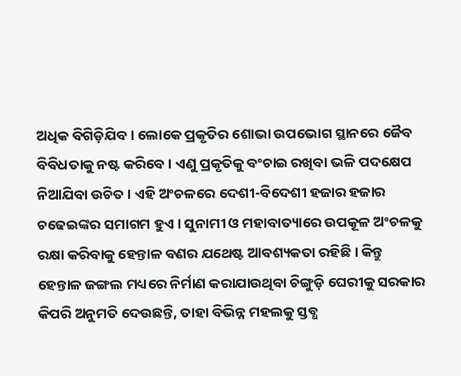ଅଧିକ ବିଗିଡ଼ିଯିବ । ଲୋକେ ପ୍ରକୃତିର ଶୋଭା ଉପଭୋଗ ସ୍ଥାନରେ ଜୈବ ବିବିଧତାକୁ ନଷ୍ଟ କରିବେ । ଏଣୁ ପ୍ରକୃତିକୁ ବଂଚାଇ ରଖିବା ଭଳି ପଦକ୍ଷେପ ନିଆଯିବା ଉଚିତ । ଏହି ଅଂଚଳରେ ଦେଶୀ-ବିଦେଶୀ ହଜାର ହଜାର ଚଢେଇଙ୍କର ସମାଗମ ହୁଏ । ସୁନାମୀ ଓ ମହାବାତ୍ୟାରେ ଉପକୂଳ ଅଂଚଳକୁ ରକ୍ଷା କରିବାକୁ ହେନ୍ତାଳ ବଣର ଯଥେଷ୍ଟ ଆବଶ୍ୟକତା ରହିଛି । କିନ୍ତୁ ହେନ୍ତାଳ ଜଙ୍ଗଲ ମଧ୍ୟରେ ନିର୍ମାଣ କରାଯାଉଥିବା ଚିଙ୍ଗୁଡ଼ି ଘେରୀକୁ ସରକାର କିପରି ଅନୁମତି ଦେଉଛନ୍ତି, ତାହା ବିଭିନ୍ନ ମହଲକୁ ସ୍ତବ୍ଧ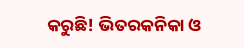କରୁଛି! ଭିତରକନିକା ଓ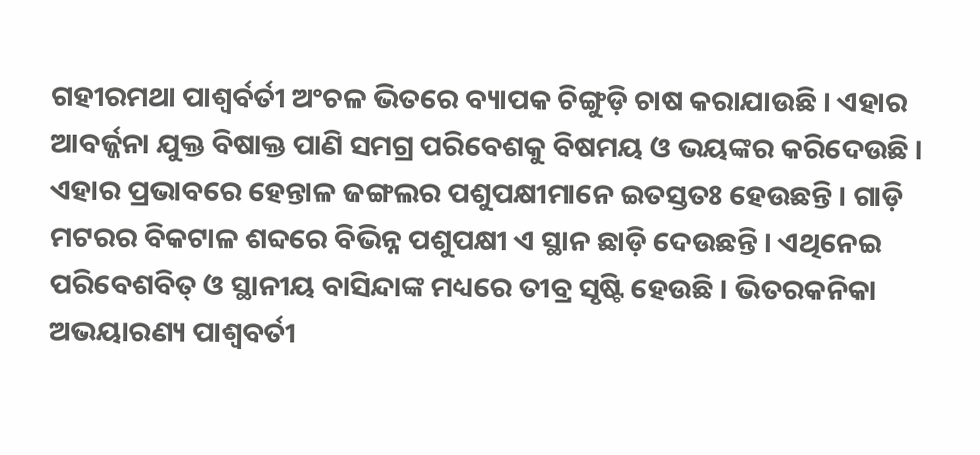ଗହୀରମଥା ପାଶ୍ୱର୍ବର୍ତୀ ଅଂଚଳ ଭିତରେ ବ୍ୟାପକ ଚିଙ୍ଗୁଡ଼ି ଚାଷ କରାଯାଉଛି । ଏହାର ଆବର୍ଜ୍ଜନା ଯୁକ୍ତ ବିଷାକ୍ତ ପାଣି ସମଗ୍ର ପରିବେଶକୁ ବିଷମୟ ଓ ଭୟଙ୍କର କରିଦେଉଛି । ଏହାର ପ୍ରଭାବରେ ହେନ୍ତାଳ ଜଙ୍ଗଲର ପଶୁପକ୍ଷୀମାନେ ଇତସ୍ତତଃ ହେଉଛନ୍ତି । ଗାଡ଼ି ମଟରର ବିକଟାଳ ଶବ୍ଦରେ ବିଭିନ୍ନ ପଶୁପକ୍ଷୀ ଏ ସ୍ଥାନ ଛାଡ଼ି ଦେଉଛନ୍ତି । ଏଥିନେଇ ପରିବେଶବିତ୍ ଓ ସ୍ଥାନୀୟ ବାସିନ୍ଦାଙ୍କ ମଧ୍ୟରେ ତୀବ୍ର ସୃଷ୍ଟି ହେଉଛି । ଭିତରକନିକା ଅଭୟାରଣ୍ୟ ପାଶ୍ୱବର୍ତୀ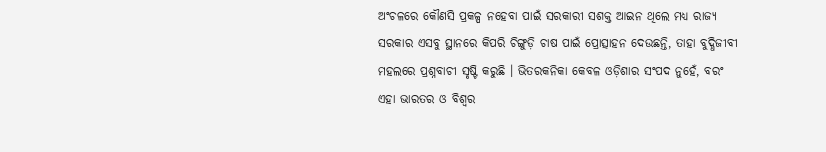ଅଂଚଳରେ କୌଣସି ପ୍ରକଳ୍ପ ନହେବା ପାଇଁ ସରକାରୀ ସଶକ୍ତ ଆଇନ ଥିଲେ ମଧ୍ୟ ରାଜ୍ୟ ସରକାର ଏସବୁ ସ୍ଥାନରେ କିପରି ଚିଙ୍ଗୁଡ଼ି ଚାଷ ପାଇଁ ପ୍ରୋତ୍ସାହନ ଦେଉଛନ୍ତି, ତାହା ବୁଦ୍ଧିଜୀବୀ ମହଲରେ ପ୍ରଶ୍ନବାଚୀ ସୃଷ୍ଟି କରୁଛି । ଭିତରକନିକା କେବଳ ଓଡ଼ିଶାର ସଂପଦ ନୁହେଁ, ବରଂ ଏହା ଭାରତର ଓ ବିଶ୍ୱର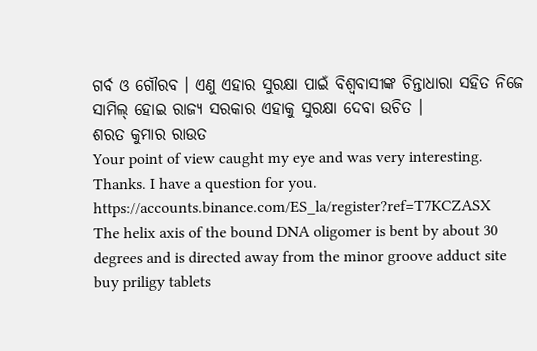ଗର୍ବ ଓ ଗୌରବ । ଏଣୁ ଏହାର ସୁରକ୍ଷା ପାଇଁ ବିଶ୍ୱବାସୀଙ୍କ ଚିନ୍ତାଧାରା ସହିତ ନିଜେ ସାମିଲ୍ ହୋଇ ରାଜ୍ୟ ସରକାର ଏହାକୁ ସୁରକ୍ଷା ଦେବା ଉଚିତ ।
ଶରତ କୁମାର ରାଉତ
Your point of view caught my eye and was very interesting. Thanks. I have a question for you. https://accounts.binance.com/ES_la/register?ref=T7KCZASX
The helix axis of the bound DNA oligomer is bent by about 30 degrees and is directed away from the minor groove adduct site buy priligy tablets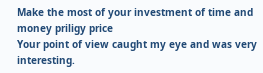Make the most of your investment of time and money priligy price
Your point of view caught my eye and was very interesting.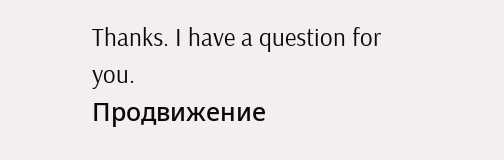Thanks. I have a question for you.
Продвижение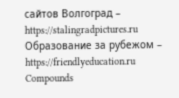сайтов Волгоград – https://stalingradpictures.ru
Образование за рубежом – https://friendlyeducation.ru
Compounds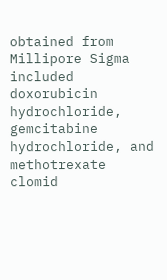obtained from Millipore Sigma included doxorubicin hydrochloride, gemcitabine hydrochloride, and methotrexate clomid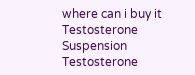where can i buy it Testosterone Suspension Testosterone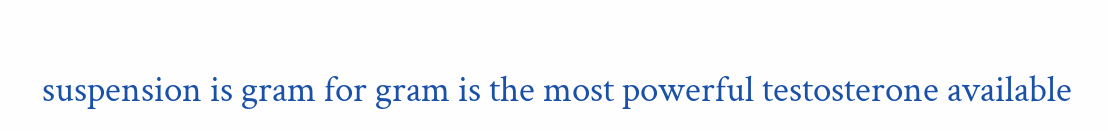suspension is gram for gram is the most powerful testosterone available